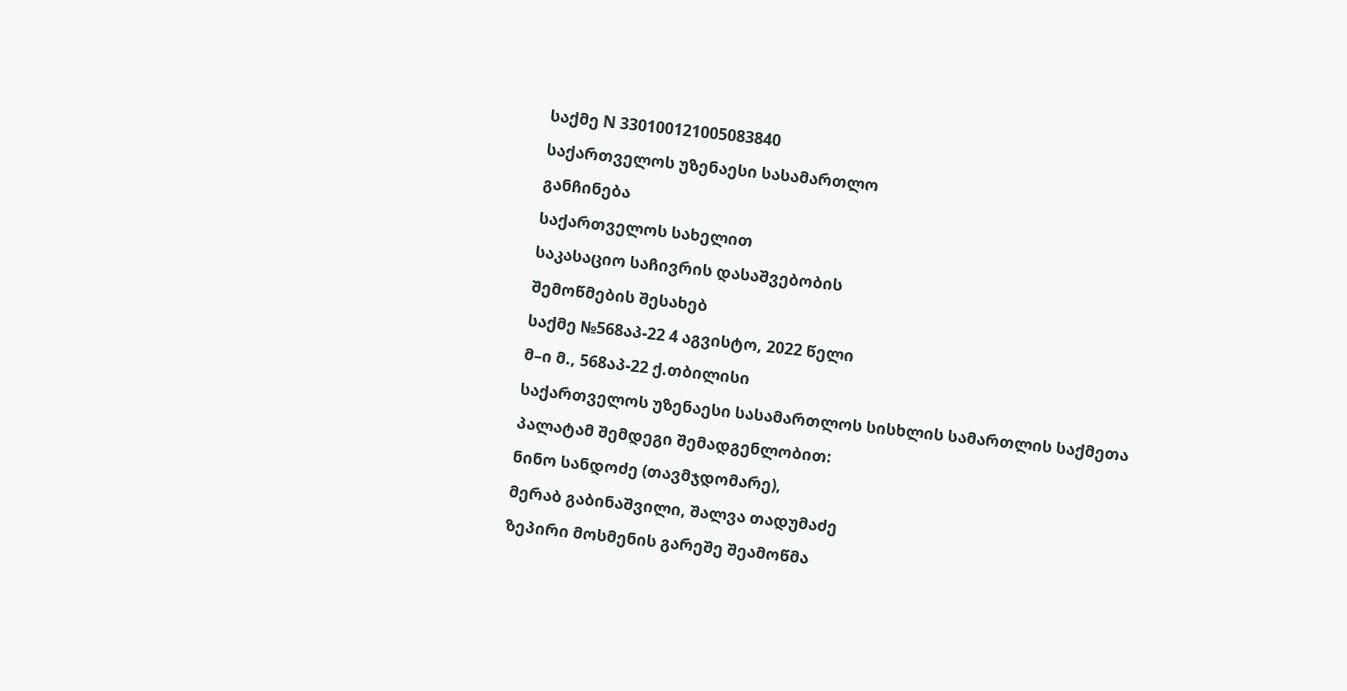საქმე N 330100121005083840
საქართველოს უზენაესი სასამართლო
განჩინება
საქართველოს სახელით
საკასაციო საჩივრის დასაშვებობის
შემოწმების შესახებ
საქმე №568აპ-22 4 აგვისტო, 2022 წელი
მ–ი მ., 568აპ-22 ქ.თბილისი
საქართველოს უზენაესი სასამართლოს სისხლის სამართლის საქმეთა
პალატამ შემდეგი შემადგენლობით:
ნინო სანდოძე (თავმჯდომარე),
მერაბ გაბინაშვილი, შალვა თადუმაძე
ზეპირი მოსმენის გარეშე შეამოწმა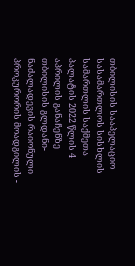თბილისის სააპელაციო სასამართლოს სისხლის სამართლის საქმეთა პალატის 2022 წლის 4 აპრილის განაჩენზე თბილისის გლდანი-ნაძალადევის რაიონული პროკურორის მოადგილის -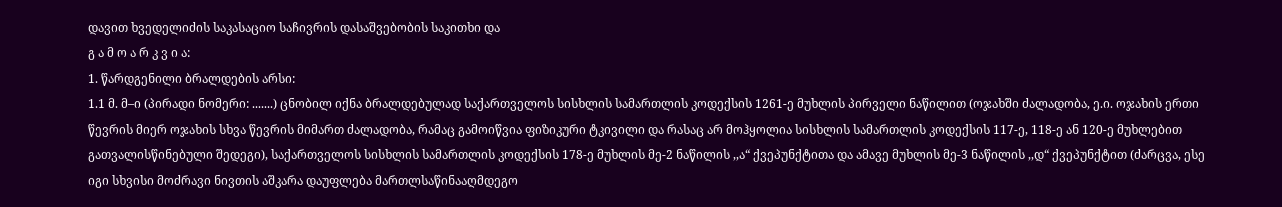დავით ხვედელიძის საკასაციო საჩივრის დასაშვებობის საკითხი და
გ ა მ ო ა რ კ ვ ი ა:
1. წარდგენილი ბრალდების არსი:
1.1 მ. მ–ი (პირადი ნომერი: .......) ცნობილ იქნა ბრალდებულად საქართველოს სისხლის სამართლის კოდექსის 1261-ე მუხლის პირველი ნაწილით (ოჯახში ძალადობა, ე.ი. ოჯახის ერთი წევრის მიერ ოჯახის სხვა წევრის მიმართ ძალადობა, რამაც გამოიწვია ფიზიკური ტკივილი და რასაც არ მოჰყოლია სისხლის სამართლის კოდექსის 117-ე, 118-ე ან 120-ე მუხლებით გათვალისწინებული შედეგი), საქართველოს სისხლის სამართლის კოდექსის 178-ე მუხლის მე-2 ნაწილის ,,ა“ ქვეპუნქტითა და ამავე მუხლის მე-3 ნაწილის ,,დ“ ქვეპუნქტით (ძარცვა, ესე იგი სხვისი მოძრავი ნივთის აშკარა დაუფლება მართლსაწინააღმდეგო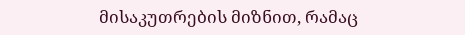მისაკუთრების მიზნით, რამაც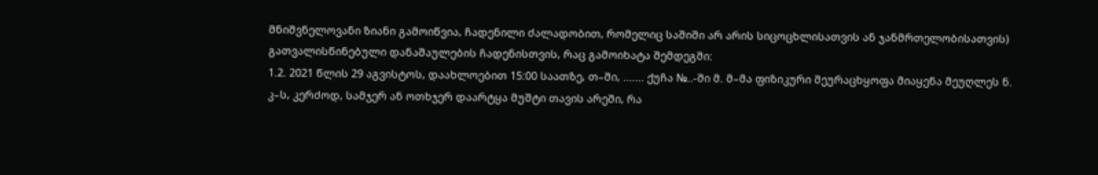მნიშვნელოვანი ზიანი გამოიწვია, ჩადენილი ძალადობით, რომელიც საშიში არ არის სიცოცხლისათვის ან ჯანმრთელობისათვის) გათვალისწინებული დანაშაულების ჩადენისთვის, რაც გამოიხატა შემდეგში:
1.2. 2021 წლის 29 აგვისტოს, დაახლოებით 15:00 საათზე, თ–ში, ....... ქუჩა №..-ში მ. მ–მა ფიზიკური შეურაცხყოფა მიაყენა მეუღლეს ნ. კ–ს, კერძოდ, სამჯერ ან ოთხჯერ დაარტყა მუშტი თავის არეში, რა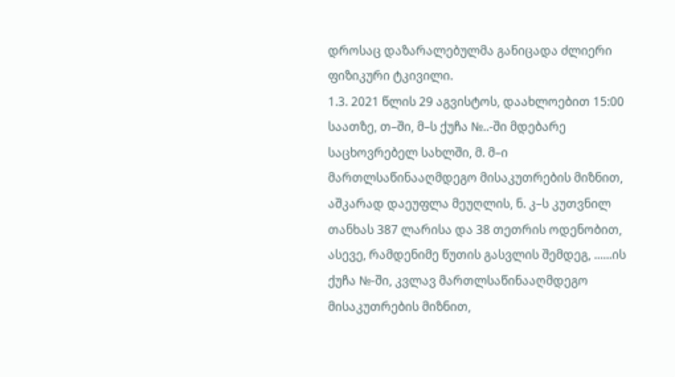დროსაც დაზარალებულმა განიცადა ძლიერი ფიზიკური ტკივილი.
1.3. 2021 წლის 29 აგვისტოს, დაახლოებით 15:00 საათზე, თ–ში, მ–ს ქუჩა №..-ში მდებარე საცხოვრებელ სახლში, მ. მ–ი მართლსაწინააღმდეგო მისაკუთრების მიზნით, აშკარად დაეუფლა მეუღლის, ნ. კ–ს კუთვნილ თანხას 387 ლარისა და 38 თეთრის ოდენობით, ასევე, რამდენიმე წუთის გასვლის შემდეგ, ......ის ქუჩა №-ში, კვლავ მართლსაწინააღმდეგო მისაკუთრების მიზნით,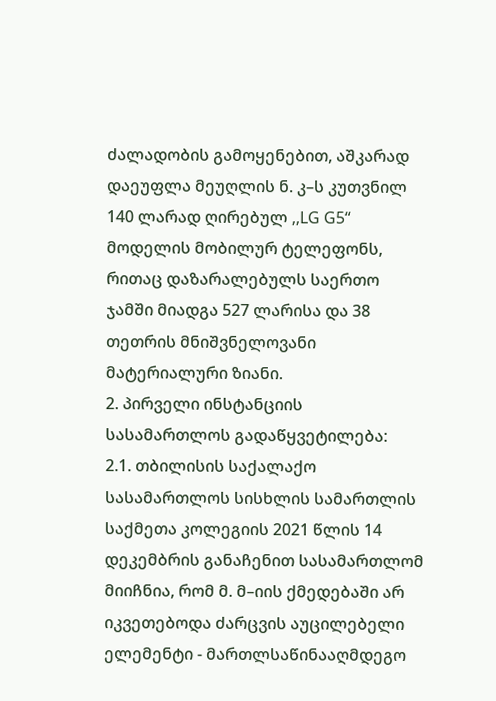ძალადობის გამოყენებით, აშკარად დაეუფლა მეუღლის ნ. კ–ს კუთვნილ 140 ლარად ღირებულ ,,LG G5“ მოდელის მობილურ ტელეფონს, რითაც დაზარალებულს საერთო ჯამში მიადგა 527 ლარისა და 38 თეთრის მნიშვნელოვანი მატერიალური ზიანი.
2. პირველი ინსტანციის სასამართლოს გადაწყვეტილება:
2.1. თბილისის საქალაქო სასამართლოს სისხლის სამართლის საქმეთა კოლეგიის 2021 წლის 14 დეკემბრის განაჩენით სასამართლომ მიიჩნია, რომ მ. მ–იის ქმედებაში არ იკვეთებოდა ძარცვის აუცილებელი ელემენტი - მართლსაწინააღმდეგო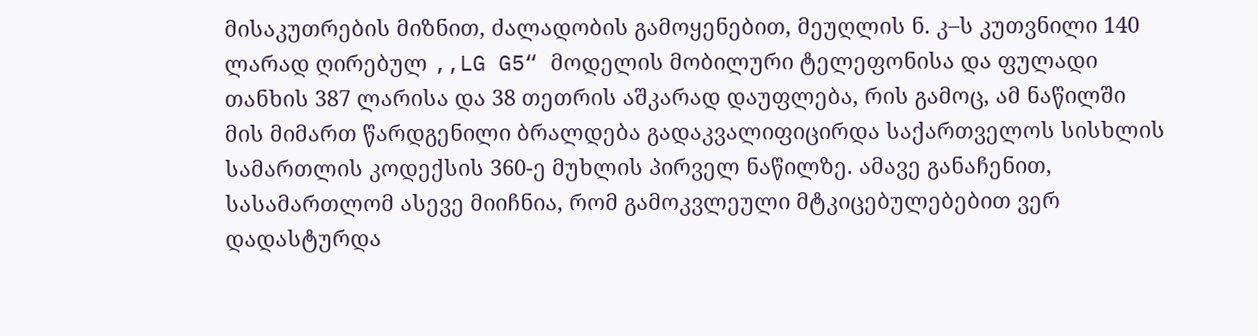მისაკუთრების მიზნით, ძალადობის გამოყენებით, მეუღლის ნ. კ–ს კუთვნილი 140 ლარად ღირებულ ,,LG G5“ მოდელის მობილური ტელეფონისა და ფულადი თანხის 387 ლარისა და 38 თეთრის აშკარად დაუფლება, რის გამოც, ამ ნაწილში მის მიმართ წარდგენილი ბრალდება გადაკვალიფიცირდა საქართველოს სისხლის სამართლის კოდექსის 360-ე მუხლის პირველ ნაწილზე. ამავე განაჩენით, სასამართლომ ასევე მიიჩნია, რომ გამოკვლეული მტკიცებულებებით ვერ დადასტურდა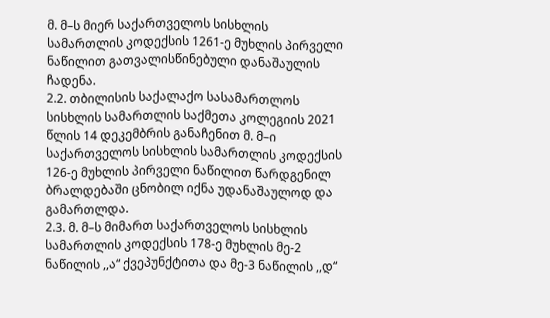მ. მ–ს მიერ საქართველოს სისხლის სამართლის კოდექსის 1261-ე მუხლის პირველი ნაწილით გათვალისწინებული დანაშაულის ჩადენა.
2.2. თბილისის საქალაქო სასამართლოს სისხლის სამართლის საქმეთა კოლეგიის 2021 წლის 14 დეკემბრის განაჩენით მ. მ–ი საქართველოს სისხლის სამართლის კოდექსის 126-ე მუხლის პირველი ნაწილით წარდგენილ ბრალდებაში ცნობილ იქნა უდანაშაულოდ და გამართლდა.
2.3. მ. მ–ს მიმართ საქართველოს სისხლის სამართლის კოდექსის 178-ე მუხლის მე-2 ნაწილის ,,ა“ ქვეპუნქტითა და მე-3 ნაწილის ,,დ“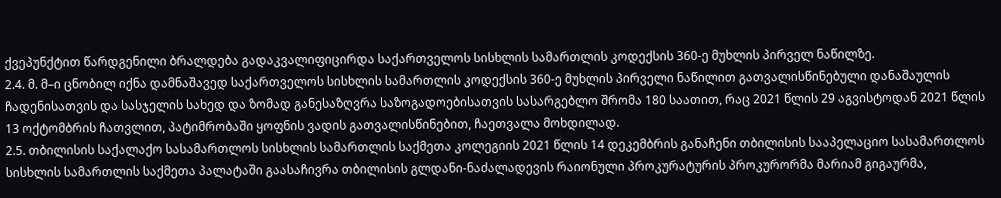ქვეპუნქტით წარდგენილი ბრალდება გადაკვალიფიცირდა საქართველოს სისხლის სამართლის კოდექსის 360-ე მუხლის პირველ ნაწილზე.
2.4. მ. მ–ი ცნობილ იქნა დამნაშავედ საქართველოს სისხლის სამართლის კოდექსის 360-ე მუხლის პირველი ნაწილით გათვალისწინებული დანაშაულის ჩადენისათვის და სასჯელის სახედ და ზომად განესაზღვრა საზოგადოებისათვის სასარგებლო შრომა 180 საათით, რაც 2021 წლის 29 აგვისტოდან 2021 წლის 13 ოქტომბრის ჩათვლით, პატიმრობაში ყოფნის ვადის გათვალისწინებით, ჩაეთვალა მოხდილად.
2.5. თბილისის საქალაქო სასამართლოს სისხლის სამართლის საქმეთა კოლეგიის 2021 წლის 14 დეკემბრის განაჩენი თბილისის სააპელაციო სასამართლოს სისხლის სამართლის საქმეთა პალატაში გაასაჩივრა თბილისის გლდანი-ნაძალადევის რაიონული პროკურატურის პროკურორმა მარიამ გიგაურმა,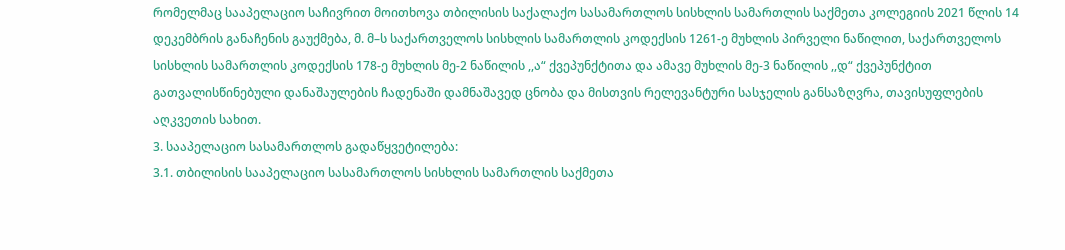რომელმაც სააპელაციო საჩივრით მოითხოვა თბილისის საქალაქო სასამართლოს სისხლის სამართლის საქმეთა კოლეგიის 2021 წლის 14 დეკემბრის განაჩენის გაუქმება, მ. მ–ს საქართველოს სისხლის სამართლის კოდექსის 1261-ე მუხლის პირველი ნაწილით, საქართველოს სისხლის სამართლის კოდექსის 178-ე მუხლის მე-2 ნაწილის ,,ა“ ქვეპუნქტითა და ამავე მუხლის მე-3 ნაწილის ,,დ“ ქვეპუნქტით გათვალისწინებული დანაშაულების ჩადენაში დამნაშავედ ცნობა და მისთვის რელევანტური სასჯელის განსაზღვრა, თავისუფლების აღკვეთის სახით.
3. სააპელაციო სასამართლოს გადაწყვეტილება:
3.1. თბილისის სააპელაციო სასამართლოს სისხლის სამართლის საქმეთა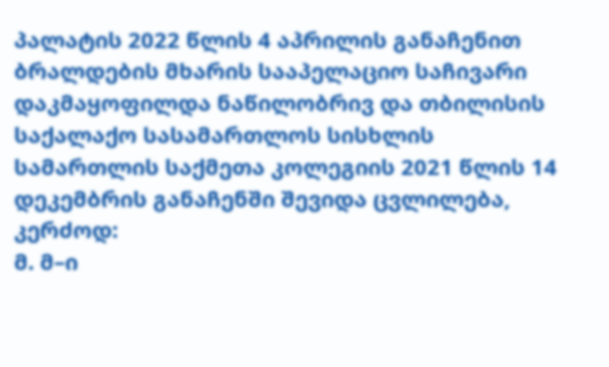პალატის 2022 წლის 4 აპრილის განაჩენით ბრალდების მხარის სააპელაციო საჩივარი დაკმაყოფილდა ნაწილობრივ და თბილისის საქალაქო სასამართლოს სისხლის სამართლის საქმეთა კოლეგიის 2021 წლის 14 დეკემბრის განაჩენში შევიდა ცვლილება, კერძოდ:
მ. მ–ი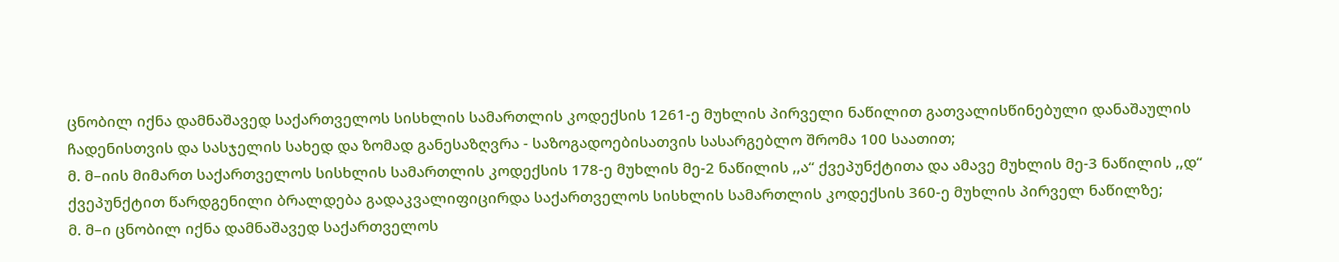ცნობილ იქნა დამნაშავედ საქართველოს სისხლის სამართლის კოდექსის 1261-ე მუხლის პირველი ნაწილით გათვალისწინებული დანაშაულის ჩადენისთვის და სასჯელის სახედ და ზომად განესაზღვრა - საზოგადოებისათვის სასარგებლო შრომა 100 საათით;
მ. მ–იის მიმართ საქართველოს სისხლის სამართლის კოდექსის 178-ე მუხლის მე-2 ნაწილის ,,ა“ ქვეპუნქტითა და ამავე მუხლის მე-3 ნაწილის ,,დ“ ქვეპუნქტით წარდგენილი ბრალდება გადაკვალიფიცირდა საქართველოს სისხლის სამართლის კოდექსის 360-ე მუხლის პირველ ნაწილზე;
მ. მ–ი ცნობილ იქნა დამნაშავედ საქართველოს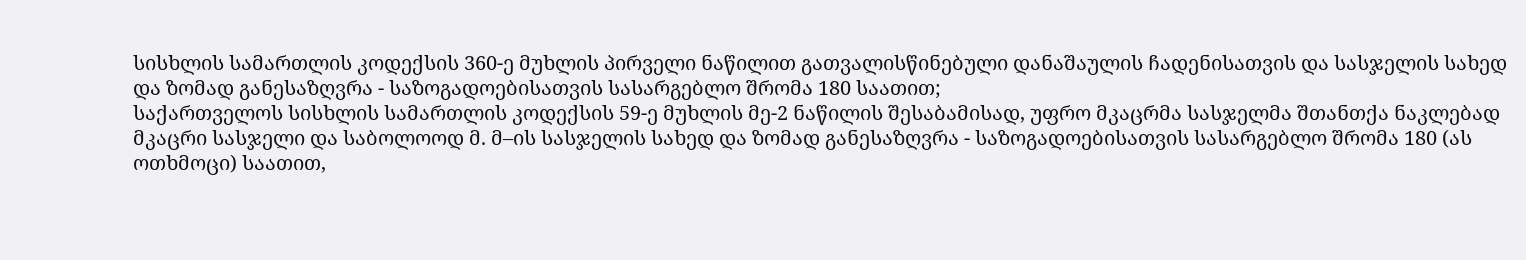სისხლის სამართლის კოდექსის 360-ე მუხლის პირველი ნაწილით გათვალისწინებული დანაშაულის ჩადენისათვის და სასჯელის სახედ და ზომად განესაზღვრა - საზოგადოებისათვის სასარგებლო შრომა 180 საათით;
საქართველოს სისხლის სამართლის კოდექსის 59-ე მუხლის მე-2 ნაწილის შესაბამისად, უფრო მკაცრმა სასჯელმა შთანთქა ნაკლებად მკაცრი სასჯელი და საბოლოოდ მ. მ–ის სასჯელის სახედ და ზომად განესაზღვრა - საზოგადოებისათვის სასარგებლო შრომა 180 (ას ოთხმოცი) საათით,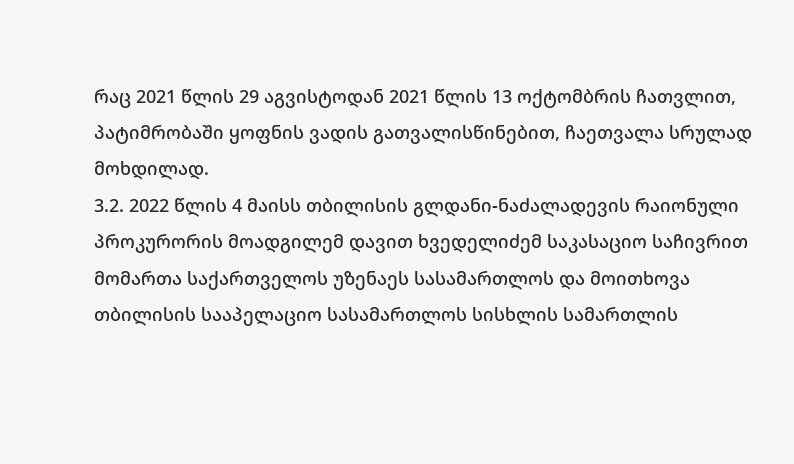რაც 2021 წლის 29 აგვისტოდან 2021 წლის 13 ოქტომბრის ჩათვლით, პატიმრობაში ყოფნის ვადის გათვალისწინებით, ჩაეთვალა სრულად მოხდილად.
3.2. 2022 წლის 4 მაისს თბილისის გლდანი-ნაძალადევის რაიონული პროკურორის მოადგილემ დავით ხვედელიძემ საკასაციო საჩივრით მომართა საქართველოს უზენაეს სასამართლოს და მოითხოვა თბილისის სააპელაციო სასამართლოს სისხლის სამართლის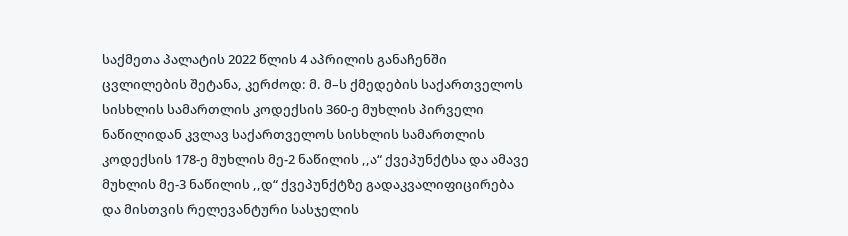საქმეთა პალატის 2022 წლის 4 აპრილის განაჩენში ცვლილების შეტანა, კერძოდ: მ. მ–ს ქმედების საქართველოს სისხლის სამართლის კოდექსის 360-ე მუხლის პირველი ნაწილიდან კვლავ საქართველოს სისხლის სამართლის კოდექსის 178-ე მუხლის მე-2 ნაწილის ,,ა“ ქვეპუნქტსა და ამავე მუხლის მე-3 ნაწილის ,,დ“ ქვეპუნქტზე გადაკვალიფიცირება და მისთვის რელევანტური სასჯელის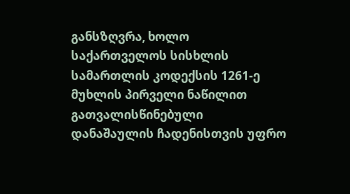განსზღვრა, ხოლო საქართველოს სისხლის სამართლის კოდექსის 1261-ე მუხლის პირველი ნაწილით გათვალისწინებული დანაშაულის ჩადენისთვის უფრო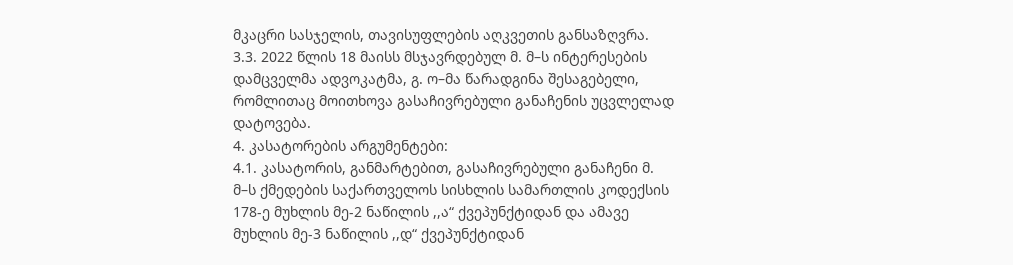მკაცრი სასჯელის, თავისუფლების აღკვეთის განსაზღვრა.
3.3. 2022 წლის 18 მაისს მსჯავრდებულ მ. მ–ს ინტერესების დამცველმა ადვოკატმა, გ. ო–მა წარადგინა შესაგებელი, რომლითაც მოითხოვა გასაჩივრებული განაჩენის უცვლელად დატოვება.
4. კასატორების არგუმენტები:
4.1. კასატორის, განმარტებით, გასაჩივრებული განაჩენი მ. მ–ს ქმედების საქართველოს სისხლის სამართლის კოდექსის 178-ე მუხლის მე-2 ნაწილის ,,ა“ ქვეპუნქტიდან და ამავე მუხლის მე-3 ნაწილის ,,დ“ ქვეპუნქტიდან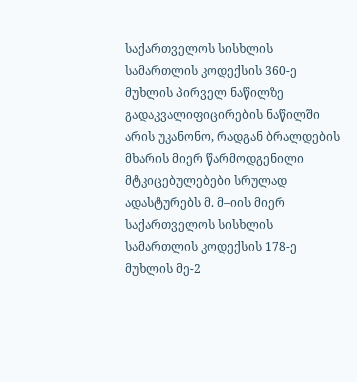საქართველოს სისხლის სამართლის კოდექსის 360-ე მუხლის პირველ ნაწილზე გადაკვალიფიცირების ნაწილში არის უკანონო, რადგან ბრალდების მხარის მიერ წარმოდგენილი მტკიცებულებები სრულად ადასტურებს მ. მ–იის მიერ საქართველოს სისხლის სამართლის კოდექსის 178-ე მუხლის მე-2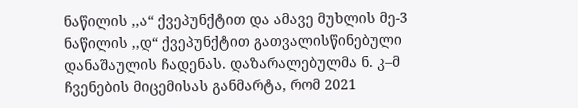ნაწილის ,,ა“ ქვეპუნქტით და ამავე მუხლის მე-3 ნაწილის ,,დ“ ქვეპუნქტით გათვალისწინებული დანაშაულის ჩადენას. დაზარალებულმა ნ. კ–მ ჩვენების მიცემისას განმარტა, რომ 2021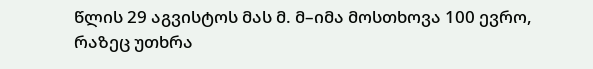წლის 29 აგვისტოს მას მ. მ–იმა მოსთხოვა 100 ევრო, რაზეც უთხრა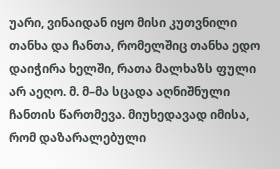უარი, ვინაიდან იყო მისი კუთვნილი თანხა და ჩანთა, რომელშიც თანხა ედო დაიჭირა ხელში, რათა მალხაზს ფული არ აეღო. მ. მ–მა სცადა აღნიშნული ჩანთის წართმევა. მიუხედავად იმისა, რომ დაზარალებული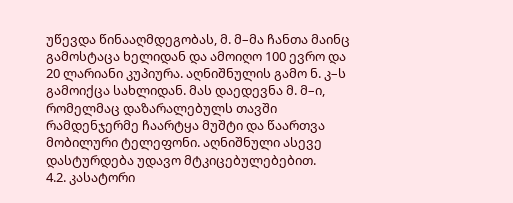უწევდა წინააღმდეგობას, მ. მ–მა ჩანთა მაინც გამოსტაცა ხელიდან და ამოიღო 100 ევრო და 20 ლარიანი კუპიურა. აღნიშნულის გამო ნ. კ–ს გამოიქცა სახლიდან. მას დაედევნა მ. მ–ი, რომელმაც დაზარალებულს თავში რამდენჯერმე ჩაარტყა მუშტი და წაართვა მობილური ტელეფონი. აღნიშნული ასევე დასტურდება უდავო მტკიცებულებებით.
4.2. კასატორი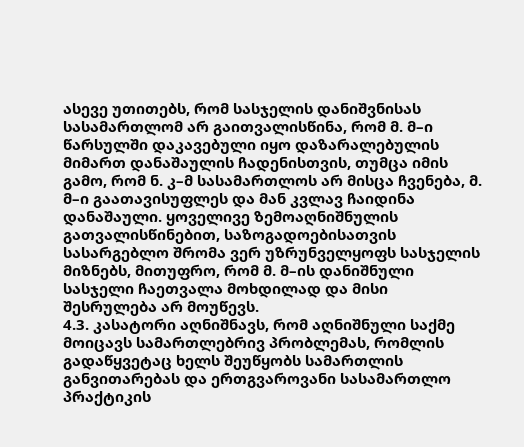ასევე უთითებს, რომ სასჯელის დანიშვნისას სასამართლომ არ გაითვალისწინა, რომ მ. მ–ი წარსულში დაკავებული იყო დაზარალებულის მიმართ დანაშაულის ჩადენისთვის, თუმცა იმის გამო, რომ ნ. კ–მ სასამართლოს არ მისცა ჩვენება, მ. მ–ი გაათავისუფლეს და მან კვლავ ჩაიდინა დანაშაული. ყოველივე ზემოაღნიშნულის გათვალისწინებით, საზოგადოებისათვის სასარგებლო შრომა ვერ უზრუნველყოფს სასჯელის მიზნებს, მითუფრო, რომ მ. მ–ის დანიშნული სასჯელი ჩაეთვალა მოხდილად და მისი შესრულება არ მოუწევს.
4.3. კასატორი აღნიშნავს, რომ აღნიშნული საქმე მოიცავს სამართლებრივ პრობლემას, რომლის გადაწყვეტაც ხელს შეუწყობს სამართლის განვითარებას და ერთგვაროვანი სასამართლო პრაქტიკის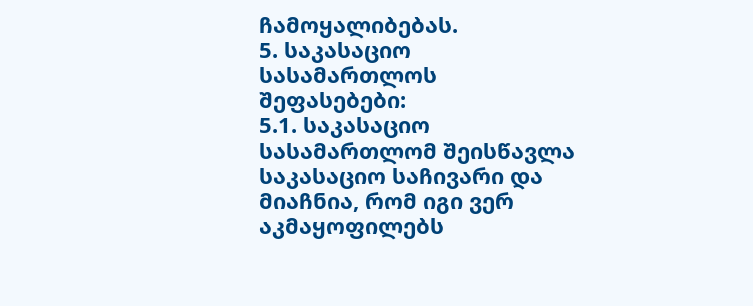ჩამოყალიბებას.
5. საკასაციო სასამართლოს შეფასებები:
5.1. საკასაციო სასამართლომ შეისწავლა საკასაციო საჩივარი და მიაჩნია, რომ იგი ვერ აკმაყოფილებს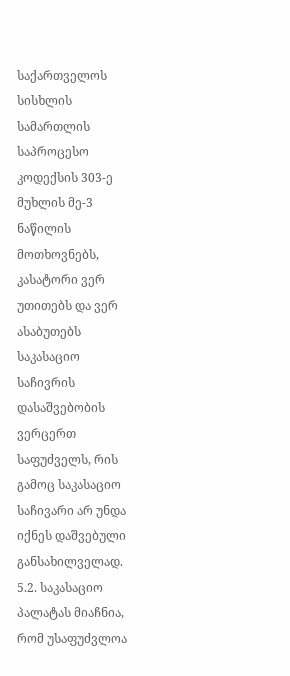საქართველოს სისხლის სამართლის საპროცესო კოდექსის 303-ე მუხლის მე-3 ნაწილის მოთხოვნებს, კასატორი ვერ უთითებს და ვერ ასაბუთებს საკასაციო საჩივრის დასაშვებობის ვერცერთ საფუძველს, რის გამოც საკასაციო საჩივარი არ უნდა იქნეს დაშვებული განსახილველად.
5.2. საკასაციო პალატას მიაჩნია, რომ უსაფუძვლოა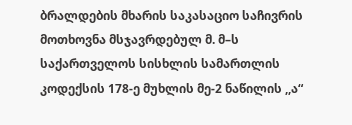ბრალდების მხარის საკასაციო საჩივრის მოთხოვნა მსჯავრდებულ მ. მ–ს საქართველოს სისხლის სამართლის კოდექსის 178-ე მუხლის მე-2 ნაწილის ,,ა“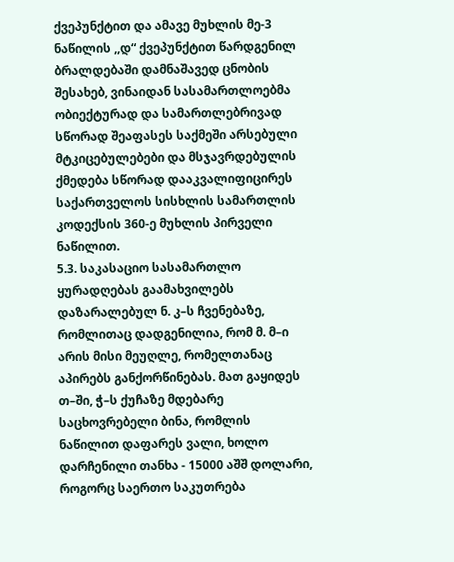ქვეპუნქტით და ამავე მუხლის მე-3 ნაწილის ,,დ“ ქვეპუნქტით წარდგენილ ბრალდებაში დამნაშავედ ცნობის შესახებ, ვინაიდან სასამართლოებმა ობიექტურად და სამართლებრივად სწორად შეაფასეს საქმეში არსებული მტკიცებულებები და მსჯავრდებულის ქმედება სწორად დააკვალიფიცირეს საქართველოს სისხლის სამართლის კოდექსის 360-ე მუხლის პირველი ნაწილით.
5.3. საკასაციო სასამართლო ყურადღებას გაამახვილებს დაზარალებულ ნ. კ–ს ჩვენებაზე, რომლითაც დადგენილია, რომ მ. მ–ი არის მისი მეუღლე, რომელთანაც აპირებს განქორწინებას. მათ გაყიდეს თ–ში, ჭ–ს ქუჩაზე მდებარე საცხოვრებელი ბინა, რომლის ნაწილით დაფარეს ვალი, ხოლო დარჩენილი თანხა - 15000 აშშ დოლარი, როგორც საერთო საკუთრება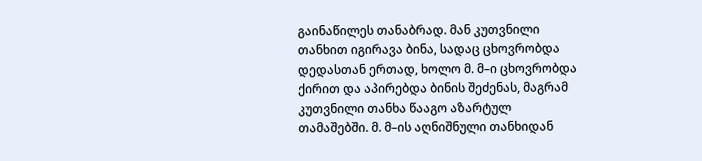გაინაწილეს თანაბრად. მან კუთვნილი თანხით იგირავა ბინა, სადაც ცხოვრობდა დედასთან ერთად, ხოლო მ. მ–ი ცხოვრობდა ქირით და აპირებდა ბინის შეძენას, მაგრამ კუთვნილი თანხა წააგო აზარტულ თამაშებში. მ. მ–ის აღნიშნული თანხიდან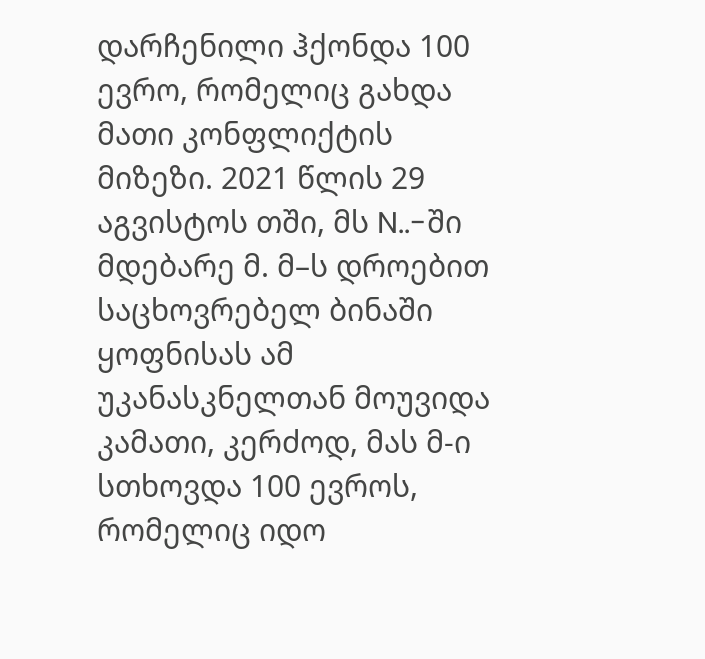დარჩენილი ჰქონდა 100 ევრო, რომელიც გახდა მათი კონფლიქტის მიზეზი. 2021 წლის 29 აგვისტოს თში, მს N..-ში მდებარე მ. მ–ს დროებით საცხოვრებელ ბინაში ყოფნისას ამ უკანასკნელთან მოუვიდა კამათი, კერძოდ, მას მ-ი სთხოვდა 100 ევროს, რომელიც იდო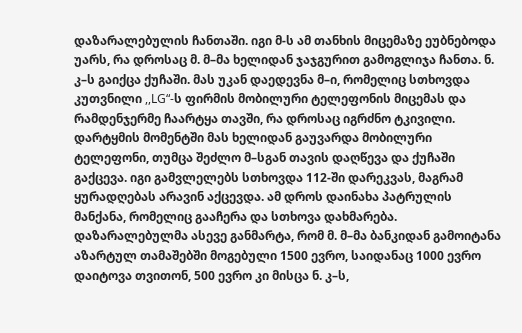დაზარალებულის ჩანთაში. იგი მ-ს ამ თანხის მიცემაზე ეუბნებოდა უარს, რა დროსაც მ. მ–მა ხელიდან ჯაჯგურით გამოგლიჯა ჩანთა. ნ. კ–ს გაიქცა ქუჩაში. მას უკან დაედევნა მ–ი, რომელიც სთხოვდა კუთვნილი ,,LG“-ს ფირმის მობილური ტელეფონის მიცემას და რამდენჯერმე ჩაარტყა თავში, რა დროსაც იგრძნო ტკივილი. დარტყმის მომენტში მას ხელიდან გაუვარდა მობილური ტელეფონი, თუმცა შეძლო მ–სგან თავის დაღწევა და ქუჩაში გაქცევა. იგი გამვლელებს სთხოვდა 112-ში დარეკვას, მაგრამ ყურადღებას არავინ აქცევდა. ამ დროს დაინახა პატრულის მანქანა, რომელიც გააჩერა და სთხოვა დახმარება. დაზარალებულმა ასევე განმარტა, რომ მ. მ–მა ბანკიდან გამოიტანა აზარტულ თამაშებში მოგებული 1500 ევრო, საიდანაც 1000 ევრო დაიტოვა თვითონ, 500 ევრო კი მისცა ნ. კ–ს,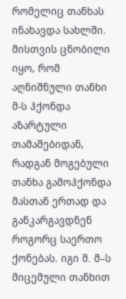რომელიც თანხას ინახავდა სახლში. მისთვის ცნობილი იყო, რომ აღნიშნული თანხი მ-ს ჰქონდა აზარტული თამაშებიდან, რადგან მოგებული თანხა გამოჰქონდა მასთან ერთად და განკარგავდნენ როგორც საერთო ქონებას. იგი მ. მ–ს მიცემული თანხით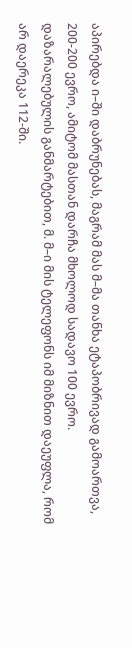აპირებდა ი–ში დაბრუნებას, მაგრამ მას მ–მა თანხა ეტაპობრივად გამოართვა, 200-200 ევრო, ამიტომ მასთან დარჩა მხოლოდ სადავო 100 ევრო. დაზარალებულის განმარტებით, მ. მ–ი მის ტელეფონს იმ მიზნით დაეუფლა, რომ არ დაერეკა 112-ში.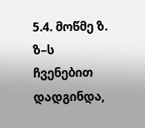5.4. მოწმე ზ. ზ–ს ჩვენებით დადგინდა,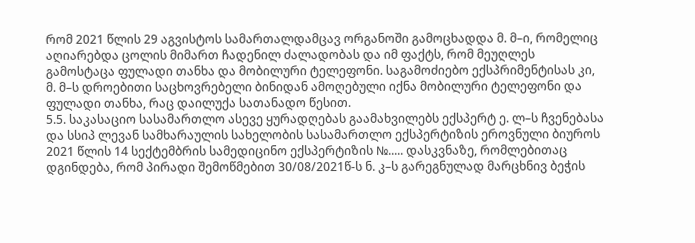რომ 2021 წლის 29 აგვისტოს სამართალდამცავ ორგანოში გამოცხადდა მ. მ–ი, რომელიც აღიარებდა ცოლის მიმართ ჩადენილ ძალადობას და იმ ფაქტს, რომ მეუღლეს გამოსტაცა ფულადი თანხა და მობილური ტელეფონი. საგამოძიებო ექსპრიმენტისას კი, მ. მ–ს დროებითი საცხოვრებელი ბინიდან ამოღებული იქნა მობილური ტელეფონი და ფულადი თანხა, რაც დაილუქა სათანადო წესით.
5.5. საკასაციო სასამართლო ასევე ყურადღებას გაამახვილებს ექსპერტ ე. ლ–ს ჩვენებასა და სსიპ ლევან სამხარაულის სახელობის სასამართლო ექსპერტიზის ეროვნული ბიუროს 2021 წლის 14 სექტემბრის სამედიცინო ექსპერტიზის №..... დასკვნაზე, რომლებითაც დგინდება, რომ პირადი შემოწმებით 30/08/2021წ-ს ნ. კ–ს გარეგნულად მარცხნივ ბეჭის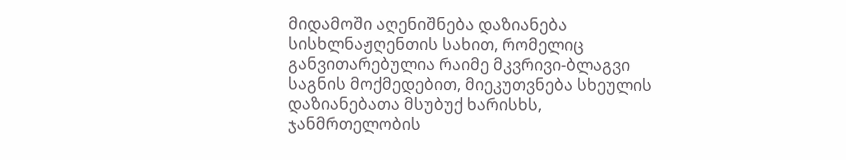მიდამოში აღენიშნება დაზიანება სისხლნაჟღენთის სახით, რომელიც განვითარებულია რაიმე მკვრივი-ბლაგვი საგნის მოქმედებით, მიეკუთვნება სხეულის დაზიანებათა მსუბუქ ხარისხს, ჯანმრთელობის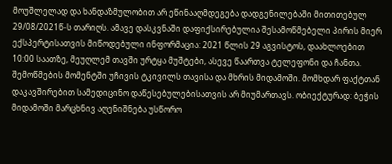მოუშლელად და ხანდაზმულობით არ ეწინააღმდეგება დადგენილებაში მითითებულ 29/08/2021წ-ს თარიღს. ამავე დასკვნაში დაფიქსირებულია შესამოწმებელი პირის მიერ ექსპერტისათვის მიწოდებული ინფორმაცია: 2021 წლის 29 აგვისტოს, დაახლოებით 10:00 საათზე, მეუღლემ თავში ურტყა მუშტები, ასევე წაართვა ტელეფონი და ჩანთა. შემოწმების მომენტში უჩივის ტკივილს თავისა და მხრის მიდამოში. მომხდარ ფაქტთან დაკავშირებით სამედიცინო დაწესებულებისათვის არ მიუმართავს. ობიექტურად: ბეჭის მიდამოში მარცხნივ აღენიშნება უსწორო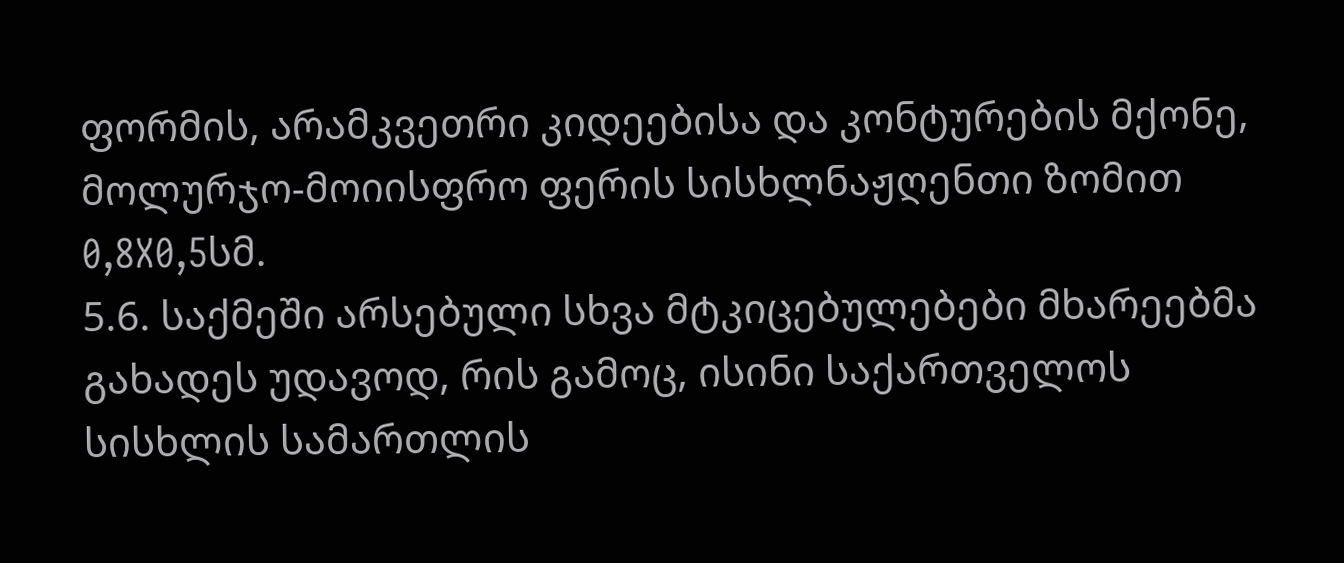ფორმის, არამკვეთრი კიდეებისა და კონტურების მქონე, მოლურჯო-მოიისფრო ფერის სისხლნაჟღენთი ზომით 0,8X0,5სმ.
5.6. საქმეში არსებული სხვა მტკიცებულებები მხარეებმა გახადეს უდავოდ, რის გამოც, ისინი საქართველოს სისხლის სამართლის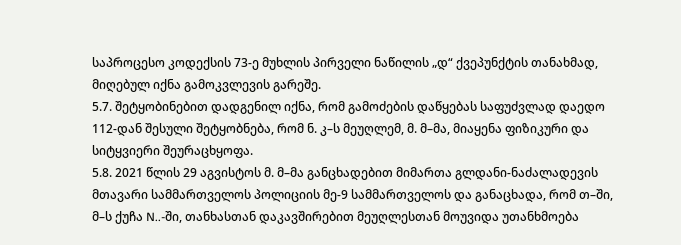საპროცესო კოდექსის 73-ე მუხლის პირველი ნაწილის „დ“ ქვეპუნქტის თანახმად, მიღებულ იქნა გამოკვლევის გარეშე.
5.7. შეტყობინებით დადგენილ იქნა, რომ გამოძების დაწყებას საფუძვლად დაედო 112-დან შესული შეტყობნება, რომ ნ. კ–ს მეუღლემ, მ. მ–მა, მიაყენა ფიზიკური და სიტყვიერი შეურაცხყოფა.
5.8. 2021 წლის 29 აგვისტოს მ. მ–მა განცხადებით მიმართა გლდანი-ნაძალადევის მთავარი სამმართველოს პოლიციის მე-9 სამმართველოს და განაცხადა, რომ თ–ში, მ–ს ქუჩა N..-ში, თანხასთან დაკავშირებით მეუღლესთან მოუვიდა უთანხმოება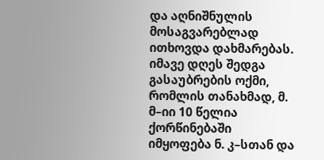და აღნიშნულის მოსაგვარებლად ითხოვდა დახმარებას. იმავე დღეს შედგა გასაუბრების ოქმი, რომლის თანახმად, მ. მ–იი 10 წელია ქორწინებაში იმყოფება ნ. კ–სთან და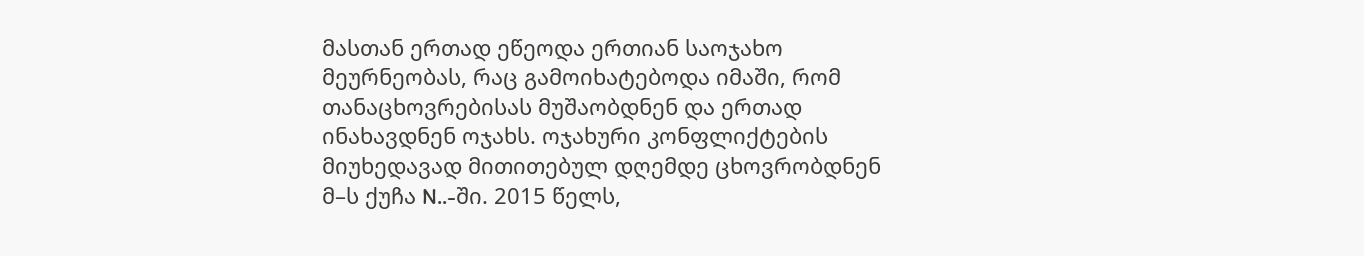მასთან ერთად ეწეოდა ერთიან საოჯახო მეურნეობას, რაც გამოიხატებოდა იმაში, რომ თანაცხოვრებისას მუშაობდნენ და ერთად ინახავდნენ ოჯახს. ოჯახური კონფლიქტების მიუხედავად მითითებულ დღემდე ცხოვრობდნენ მ–ს ქუჩა N..-ში. 2015 წელს,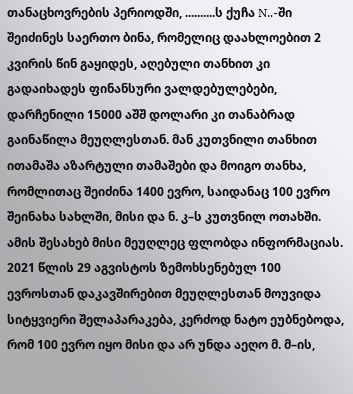თანაცხოვრების პერიოდში, ..........ს ქუჩა N..-ში შეიძინეს საერთო ბინა, რომელიც დაახლოებით 2 კვირის წინ გაყიდეს, აღებული თანხით კი გადაიხადეს ფინანსური ვალდებულებები, დარჩენილი 15000 აშშ დოლარი კი თანაბრად გაინაწილა მეუღლესთან. მან კუთვნილი თანხით ითამაშა აზარტული თამაშები და მოიგო თანხა, რომლითაც შეიძინა 1400 ევრო, საიდანაც 100 ევრო შეინახა სახლში, მისი და ნ. კ–ს კუთვნილ ოთახში. ამის შესახებ მისი მეუღლეც ფლობდა ინფორმაციას. 2021 წლის 29 აგვისტოს ზემოხსენებულ 100 ევროსთან დაკავშირებით მეუღლესთან მოუვიდა სიტყვიერი შელაპარაკება, კერძოდ ნატო ეუბნებოდა, რომ 100 ევრო იყო მისი და არ უნდა აეღო მ. მ–ის,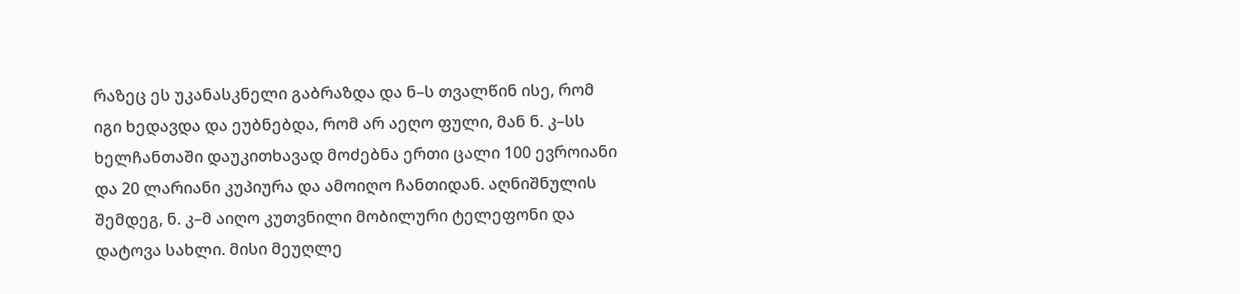რაზეც ეს უკანასკნელი გაბრაზდა და ნ–ს თვალწინ ისე, რომ იგი ხედავდა და ეუბნებდა, რომ არ აეღო ფული, მან ნ. კ–სს ხელჩანთაში დაუკითხავად მოძებნა ერთი ცალი 100 ევროიანი და 20 ლარიანი კუპიურა და ამოიღო ჩანთიდან. აღნიშნულის შემდეგ, ნ. კ–მ აიღო კუთვნილი მობილური ტელეფონი და დატოვა სახლი. მისი მეუღლე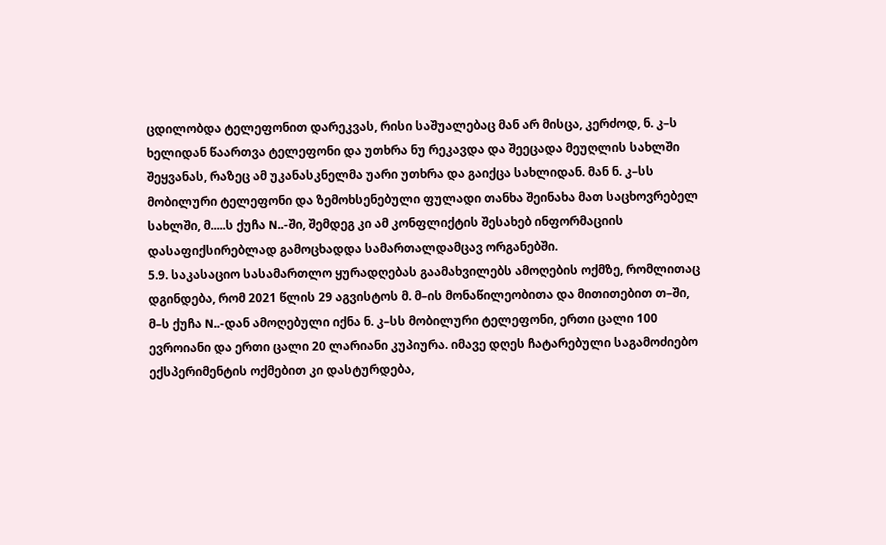ცდილობდა ტელეფონით დარეკვას, რისი საშუალებაც მან არ მისცა, კერძოდ, ნ. კ–ს ხელიდან წაართვა ტელეფონი და უთხრა ნუ რეკავდა და შეეცადა მეუღლის სახლში შეყვანას, რაზეც ამ უკანასკნელმა უარი უთხრა და გაიქცა სახლიდან. მან ნ. კ–სს მობილური ტელეფონი და ზემოხსენებული ფულადი თანხა შეინახა მათ საცხოვრებელ სახლში, მ.....ს ქუჩა N..-ში, შემდეგ კი ამ კონფლიქტის შესახებ ინფორმაციის დასაფიქსირებლად გამოცხადდა სამართალდამცავ ორგანებში.
5.9. საკასაციო სასამართლო ყურადღებას გაამახვილებს ამოღების ოქმზე, რომლითაც დგინდება, რომ 2021 წლის 29 აგვისტოს მ. მ–ის მონაწილეობითა და მითითებით თ–ში, მ–ს ქუჩა N..-დან ამოღებული იქნა ნ. კ–სს მობილური ტელეფონი, ერთი ცალი 100 ევროიანი და ერთი ცალი 20 ლარიანი კუპიურა. იმავე დღეს ჩატარებული საგამოძიებო ექსპერიმენტის ოქმებით კი დასტურდება,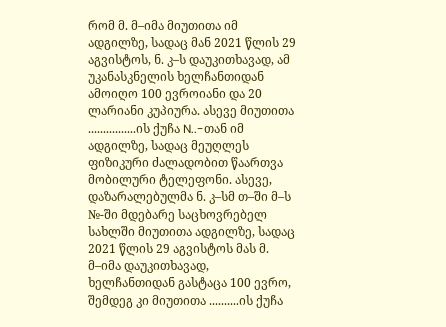რომ მ. მ–იმა მიუთითა იმ ადგილზე, სადაც მან 2021 წლის 29 აგვისტოს, ნ. კ–ს დაუკითხავად, ამ უკანასკნელის ხელჩანთიდან ამოიღო 100 ევროიანი და 20 ლარიანი კუპიურა. ასევე მიუთითა ................ის ქუჩა N..-თან იმ ადგილზე, სადაც მეუღლეს ფიზიკური ძალადობით წაართვა მობილური ტელეფონი. ასევე, დაზარალებულმა ნ. კ–სმ თ–ში მ–ს №-ში მდებარე საცხოვრებელ სახლში მიუთითა ადგილზე, სადაც 2021 წლის 29 აგვისტოს მას მ. მ–იმა დაუკითხავად, ხელჩანთიდან გასტაცა 100 ევრო, შემდეგ კი მიუთითა ..........ის ქუჩა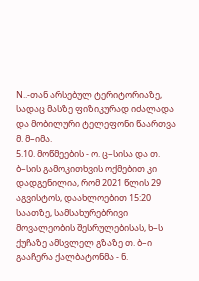N..-თან არსებულ ტერიტორიაზე, სადაც მასზე ფიზიკურად იძალადა და მობილური ტელეფონი წაართვა მ. მ–იმა.
5.10. მოწმეების - ო. ც–სისა და თ. ბ–სის გამოკითხვის ოქმებით კი დადგენილია, რომ 2021 წლის 29 აგვისტოს, დაახლოებით 15:20 საათზე, სამსახურებრივი მოვალეობის შესრულებისას, ხ–ს ქუჩაზე ამსვლელ გზაზე თ. ბ–ი გააჩერა ქალბატონმა - ნ.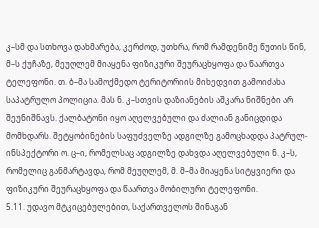კ–სმ და სთხოვა დახმარება, კერძოდ, უთხრა, რომ რამდენიმე წუთის წინ, მ–ს ქუჩაზე, მეუღლემ მიაყენა ფიზიკური შეურაცხყოფა და წაართვა ტელეფონი. თ. ბ–მა სამოქმედო ტერიტორიის მიხედვით გამოიძახა საპატრულო პოლიცია. მას ნ. კ–სთვის დაზიანების აშკარა ნიშნები არ შეუნიშნავს. ქალბატონი იყო აღელვებული და ძალიან განიცდიდა მომხდარს. შეტყობინების საფუძველზე ადგილზე გამოცხადდა პატრულ-ინსპექტორი ო. ც–ი, რომელსაც ადგილზე დახვდა აღელვებული ნ. კ–ს, რომელიც განმარტავდა, რომ მეუღლემ, მ. მ–მა მიაყენა სიტყვიერი და ფიზიკური შეურაცხყოფა და წაართვა მობილური ტელეფონი.
5.11. უდავო მტკიცებულებით, საქართველოს შინაგან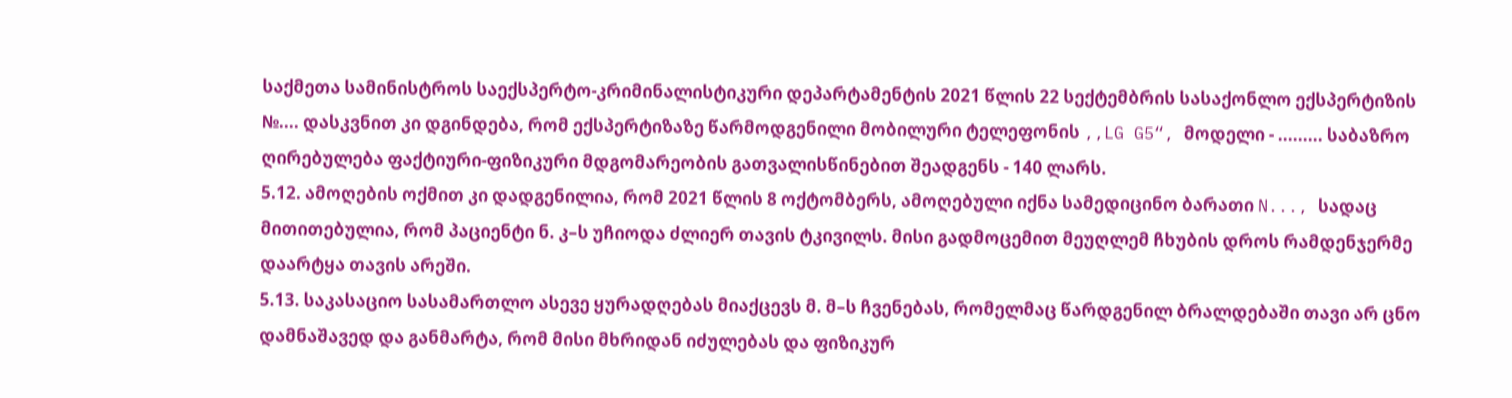საქმეთა სამინისტროს საექსპერტო-კრიმინალისტიკური დეპარტამენტის 2021 წლის 22 სექტემბრის სასაქონლო ექსპერტიზის №.... დასკვნით კი დგინდება, რომ ექსპერტიზაზე წარმოდგენილი მობილური ტელეფონის ,,LG G5“, მოდელი - ......... საბაზრო ღირებულება ფაქტიური-ფიზიკური მდგომარეობის გათვალისწინებით შეადგენს - 140 ლარს.
5.12. ამოღების ოქმით კი დადგენილია, რომ 2021 წლის 8 ოქტომბერს, ამოღებული იქნა სამედიცინო ბარათი N..., სადაც მითითებულია, რომ პაციენტი ნ. კ–ს უჩიოდა ძლიერ თავის ტკივილს. მისი გადმოცემით მეუღლემ ჩხუბის დროს რამდენჯერმე დაარტყა თავის არეში.
5.13. საკასაციო სასამართლო ასევე ყურადღებას მიაქცევს მ. მ–ს ჩვენებას, რომელმაც წარდგენილ ბრალდებაში თავი არ ცნო დამნაშავედ და განმარტა, რომ მისი მხრიდან იძულებას და ფიზიკურ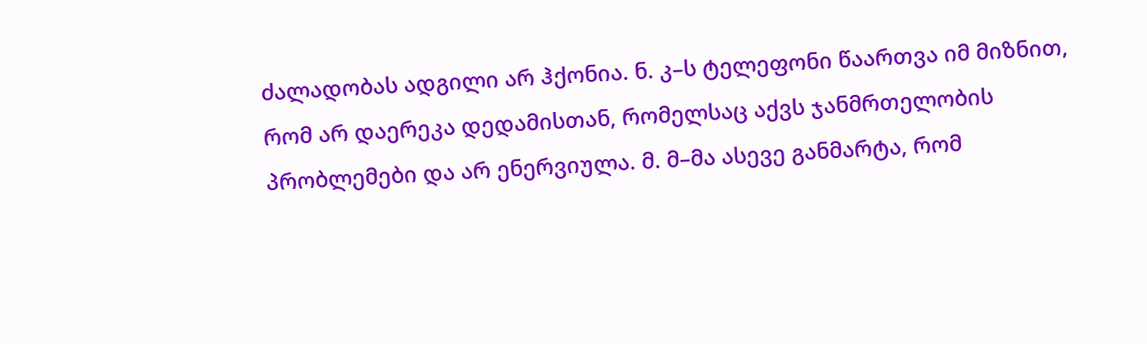ძალადობას ადგილი არ ჰქონია. ნ. კ–ს ტელეფონი წაართვა იმ მიზნით, რომ არ დაერეკა დედამისთან, რომელსაც აქვს ჯანმრთელობის პრობლემები და არ ენერვიულა. მ. მ–მა ასევე განმარტა, რომ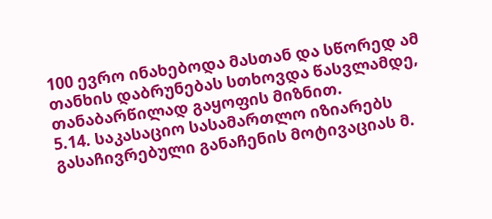100 ევრო ინახებოდა მასთან და სწორედ ამ თანხის დაბრუნებას სთხოვდა წასვლამდე, თანაბარწილად გაყოფის მიზნით.
5.14. საკასაციო სასამართლო იზიარებს გასაჩივრებული განაჩენის მოტივაციას მ.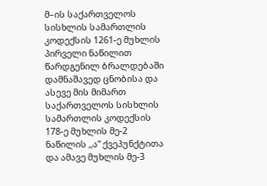მ–ის საქართველოს სისხლის სამართლის კოდექსის 1261-ე მუხლის პირველი ნაწილით წარდგენილ ბრალდებაში დამნაშავედ ცნობისა და ასევე მის მიმართ საქართველოს სისხლის სამართლის კოდექსის 178-ე მუხლის მე-2 ნაწილის ,,ა“ ქვეპუნქტითა და ამავე მუხლის მე-3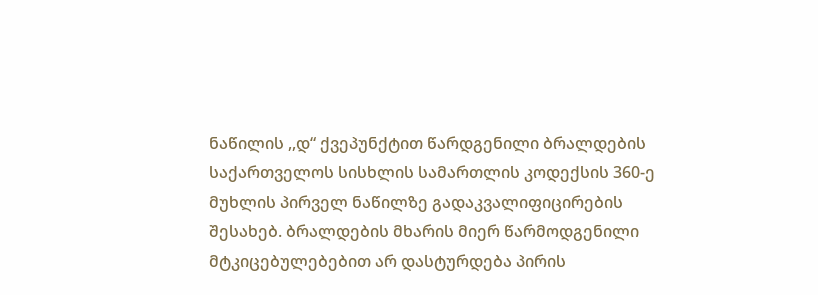ნაწილის ,,დ“ ქვეპუნქტით წარდგენილი ბრალდების საქართველოს სისხლის სამართლის კოდექსის 360-ე მუხლის პირველ ნაწილზე გადაკვალიფიცირების შესახებ. ბრალდების მხარის მიერ წარმოდგენილი მტკიცებულებებით არ დასტურდება პირის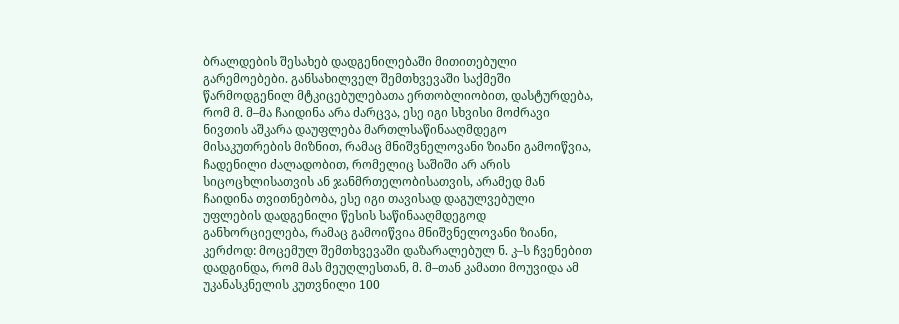ბრალდების შესახებ დადგენილებაში მითითებული გარემოებები. განსახილველ შემთხვევაში საქმეში წარმოდგენილ მტკიცებულებათა ერთობლიობით, დასტურდება, რომ მ. მ–მა ჩაიდინა არა ძარცვა, ესე იგი სხვისი მოძრავი ნივთის აშკარა დაუფლება მართლსაწინააღმდეგო მისაკუთრების მიზნით, რამაც მნიშვნელოვანი ზიანი გამოიწვია, ჩადენილი ძალადობით, რომელიც საშიში არ არის სიცოცხლისათვის ან ჯანმრთელობისათვის, არამედ მან ჩაიდინა თვითნებობა, ესე იგი თავისად დაგულვებული უფლების დადგენილი წესის საწინააღმდეგოდ განხორციელება, რამაც გამოიწვია მნიშვნელოვანი ზიანი, კერძოდ: მოცემულ შემთხვევაში დაზარალებულ ნ. კ–ს ჩვენებით დადგინდა, რომ მას მეუღლესთან, მ. მ–თან კამათი მოუვიდა ამ უკანასკნელის კუთვნილი 100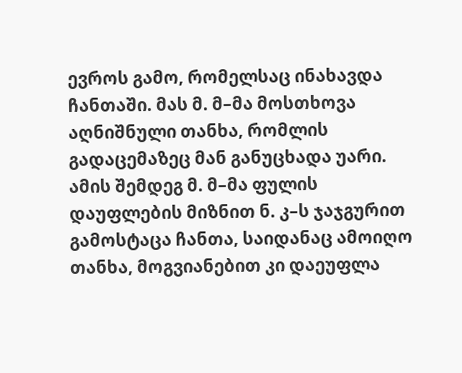ევროს გამო, რომელსაც ინახავდა ჩანთაში. მას მ. მ–მა მოსთხოვა აღნიშნული თანხა, რომლის გადაცემაზეც მან განუცხადა უარი. ამის შემდეგ მ. მ–მა ფულის დაუფლების მიზნით ნ. კ–ს ჯაჯგურით გამოსტაცა ჩანთა, საიდანაც ამოიღო თანხა, მოგვიანებით კი დაეუფლა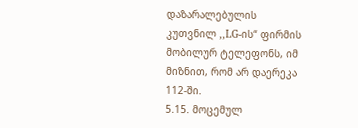დაზარალებულის კუთვნილ ,,LG-ის“ ფირმის მობილურ ტელეფონს, იმ მიზნით, რომ არ დაერეკა 112-ში.
5.15. მოცემულ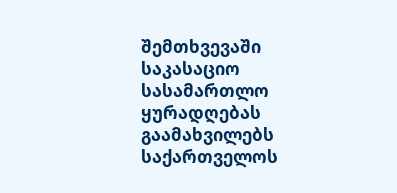შემთხვევაში საკასაციო სასამართლო ყურადღებას გაამახვილებს საქართველოს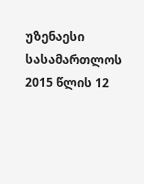უზენაესი სასამართლოს 2015 წლის 12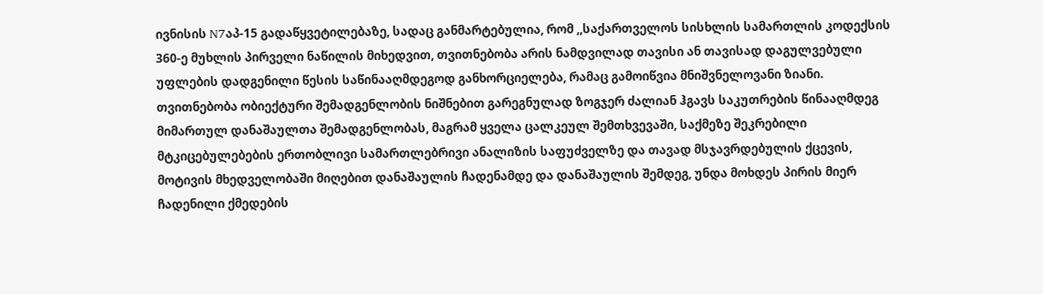ივნისის N7აპ-15 გადაწყვეტილებაზე, სადაც განმარტებულია, რომ ,,საქართველოს სისხლის სამართლის კოდექსის 360-ე მუხლის პირველი ნაწილის მიხედვით, თვითნებობა არის ნამდვილად თავისი ან თავისად დაგულვებული უფლების დადგენილი წესის საწინააღმდეგოდ განხორციელება, რამაც გამოიწვია მნიშვნელოვანი ზიანი. თვითნებობა ობიექტური შემადგენლობის ნიშნებით გარეგნულად ზოგჯერ ძალიან ჰგავს საკუთრების წინააღმდეგ მიმართულ დანაშაულთა შემადგენლობას, მაგრამ ყველა ცალკეულ შემთხვევაში, საქმეზე შეკრებილი მტკიცებულებების ერთობლივი სამართლებრივი ანალიზის საფუძველზე და თავად მსჯავრდებულის ქცევის, მოტივის მხედველობაში მიღებით დანაშაულის ჩადენამდე და დანაშაულის შემდეგ, უნდა მოხდეს პირის მიერ ჩადენილი ქმედების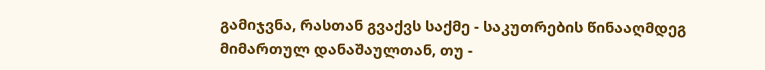გამიჯვნა, რასთან გვაქვს საქმე - საკუთრების წინააღმდეგ მიმართულ დანაშაულთან, თუ -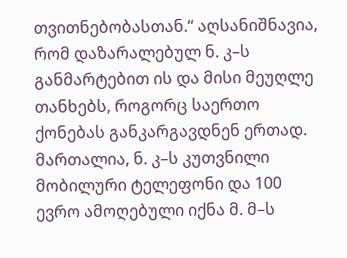თვითნებობასთან.“ აღსანიშნავია, რომ დაზარალებულ ნ. კ–ს განმარტებით ის და მისი მეუღლე თანხებს, როგორც საერთო ქონებას განკარგავდნენ ერთად. მართალია, ნ. კ–ს კუთვნილი მობილური ტელეფონი და 100 ევრო ამოღებული იქნა მ. მ–ს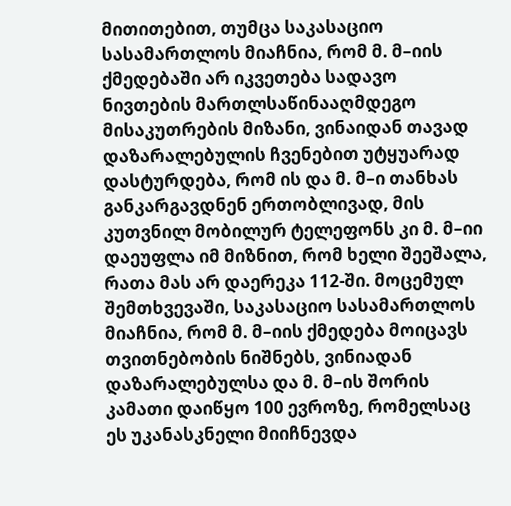მითითებით, თუმცა საკასაციო სასამართლოს მიაჩნია, რომ მ. მ–იის ქმედებაში არ იკვეთება სადავო ნივთების მართლსაწინააღმდეგო მისაკუთრების მიზანი, ვინაიდან თავად დაზარალებულის ჩვენებით უტყუარად დასტურდება, რომ ის და მ. მ–ი თანხას განკარგავდნენ ერთობლივად, მის კუთვნილ მობილურ ტელეფონს კი მ. მ–იი დაეუფლა იმ მიზნით, რომ ხელი შეეშალა, რათა მას არ დაერეკა 112-ში. მოცემულ შემთხვევაში, საკასაციო სასამართლოს მიაჩნია, რომ მ. მ–იის ქმედება მოიცავს თვითნებობის ნიშნებს, ვინიადან დაზარალებულსა და მ. მ–ის შორის კამათი დაიწყო 100 ევროზე, რომელსაც ეს უკანასკნელი მიიჩნევდა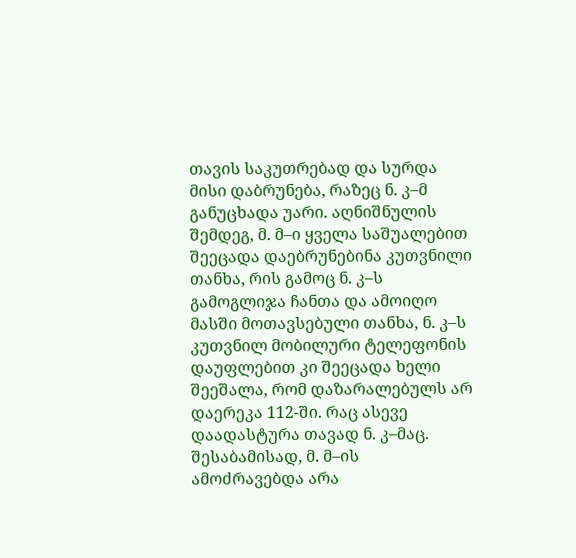თავის საკუთრებად და სურდა მისი დაბრუნება, რაზეც ნ. კ–მ განუცხადა უარი. აღნიშნულის შემდეგ, მ. მ–ი ყველა საშუალებით შეეცადა დაებრუნებინა კუთვნილი თანხა, რის გამოც ნ. კ–ს გამოგლიჯა ჩანთა და ამოიღო მასში მოთავსებული თანხა, ნ. კ–ს კუთვნილ მობილური ტელეფონის დაუფლებით კი შეეცადა ხელი შეეშალა, რომ დაზარალებულს არ დაერეკა 112-ში. რაც ასევე დაადასტურა თავად ნ. კ–მაც. შესაბამისად, მ. მ–ის ამოძრავებდა არა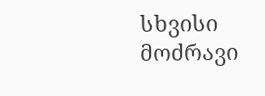სხვისი მოძრავი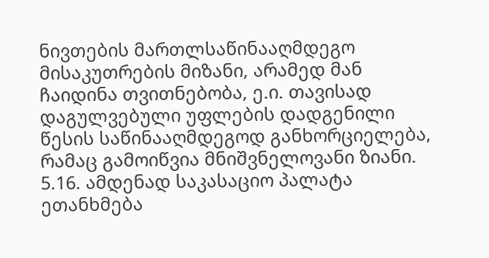ნივთების მართლსაწინააღმდეგო მისაკუთრების მიზანი, არამედ მან ჩაიდინა თვითნებობა, ე.ი. თავისად დაგულვებული უფლების დადგენილი წესის საწინააღმდეგოდ განხორციელება, რამაც გამოიწვია მნიშვნელოვანი ზიანი.
5.16. ამდენად საკასაციო პალატა ეთანხმება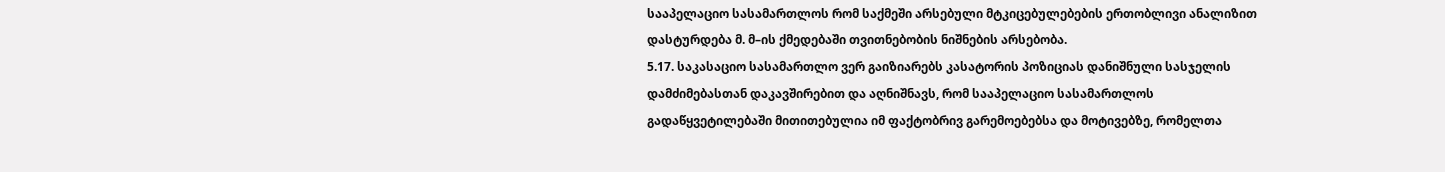სააპელაციო სასამართლოს რომ საქმეში არსებული მტკიცებულებების ერთობლივი ანალიზით დასტურდება მ. მ–ის ქმედებაში თვითნებობის ნიშნების არსებობა.
5.17. საკასაციო სასამართლო ვერ გაიზიარებს კასატორის პოზიციას დანიშნული სასჯელის დამძიმებასთან დაკავშირებით და აღნიშნავს, რომ სააპელაციო სასამართლოს გადაწყვეტილებაში მითითებულია იმ ფაქტობრივ გარემოებებსა და მოტივებზე, რომელთა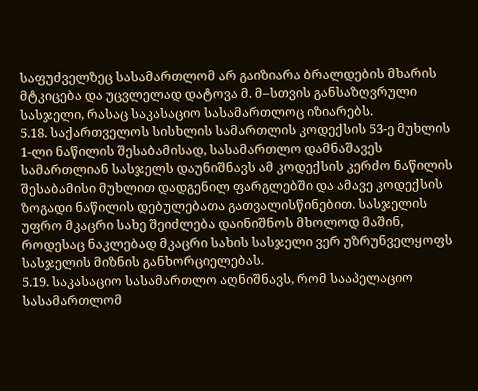საფუძველზეც სასამართლომ არ გაიზიარა ბრალდების მხარის მტკიცება და უცვლელად დატოვა მ. მ–სთვის განსაზღვრული სასჯელი, რასაც საკასაციო სასამართლოც იზიარებს.
5.18. საქართველოს სისხლის სამართლის კოდექსის 53-ე მუხლის 1-ლი ნაწილის შესაბამისად, სასამართლო დამნაშავეს სამართლიან სასჯელს დაუნიშნავს ამ კოდექსის კერძო ნაწილის შესაბამისი მუხლით დადგენილ ფარგლებში და ამავე კოდექსის ზოგადი ნაწილის დებულებათა გათვალისწინებით. სასჯელის უფრო მკაცრი სახე შეიძლება დაინიშნოს მხოლოდ მაშინ, როდესაც ნაკლებად მკაცრი სახის სასჯელი ვერ უზრუნველყოფს სასჯელის მიზნის განხორციელებას.
5.19. საკასაციო სასამართლო აღნიშნავს, რომ სააპელაციო სასამართლომ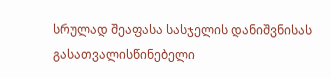სრულად შეაფასა სასჯელის დანიშვნისას გასათვალისწინებელი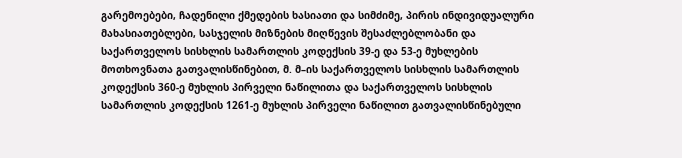გარემოებები, ჩადენილი ქმედების ხასიათი და სიმძიმე, პირის ინდივიდუალური მახასიათებლები, სასჯელის მიზნების მიღწევის შესაძლებლობანი და საქართველოს სისხლის სამართლის კოდექსის 39-ე და 53-ე მუხლების მოთხოვნათა გათვალისწინებით, მ. მ–ის საქართველოს სისხლის სამართლის კოდექსის 360-ე მუხლის პირველი ნაწილითა და საქართველოს სისხლის სამართლის კოდექსის 1261-ე მუხლის პირველი ნაწილით გათვალისწინებული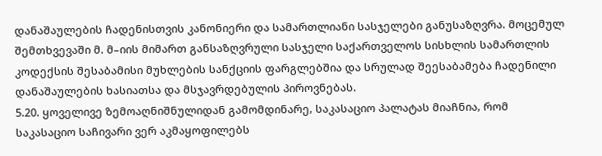დანაშაულების ჩადენისთვის კანონიერი და სამართლიანი სასჯელები განუსაზღვრა. მოცემულ შემთხვევაში მ. მ–იის მიმართ განსაზღვრული სასჯელი საქართველოს სისხლის სამართლის კოდექსის შესაბამისი მუხლების სანქციის ფარგლებშია და სრულად შეესაბამება ჩადენილი დანაშაულების ხასიათსა და მსჯავრდებულის პიროვნებას.
5.20. ყოველივე ზემოაღნიშნულიდან გამომდინარე, საკასაციო პალატას მიაჩნია, რომ საკასაციო საჩივარი ვერ აკმაყოფილებს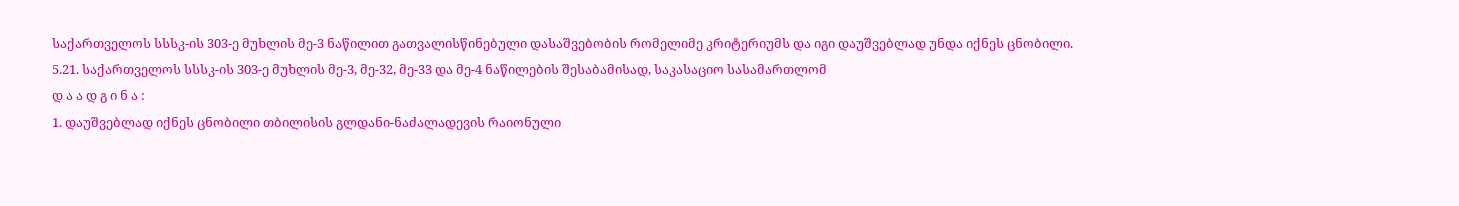საქართველოს სსსკ-ის 303-ე მუხლის მე-3 ნაწილით გათვალისწინებული დასაშვებობის რომელიმე კრიტერიუმს და იგი დაუშვებლად უნდა იქნეს ცნობილი.
5.21. საქართველოს სსსკ-ის 303-ე მუხლის მე-3, მე-32, მე-33 და მე-4 ნაწილების შესაბამისად, საკასაციო სასამართლომ
დ ა ა დ გ ი ნ ა :
1. დაუშვებლად იქნეს ცნობილი თბილისის გლდანი-ნაძალადევის რაიონული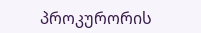პროკურორის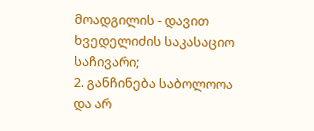მოადგილის - დავით ხვედელიძის საკასაციო საჩივარი;
2. განჩინება საბოლოოა და არ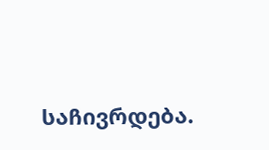საჩივრდება.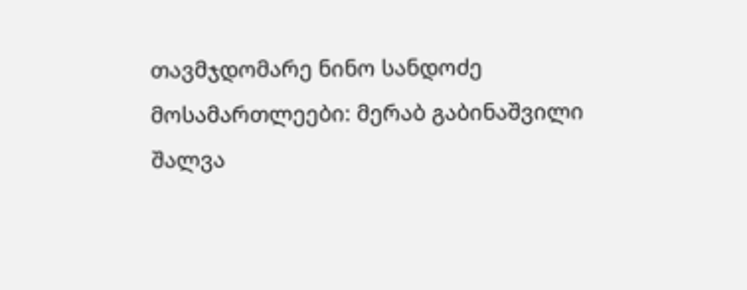თავმჯდომარე ნინო სანდოძე
მოსამართლეები: მერაბ გაბინაშვილი
შალვა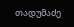თადუმაძე